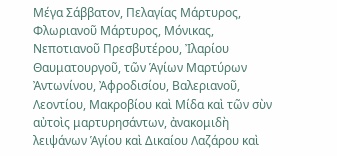Μέγα Σάββατον, Πελαγίας Μάρτυρος, Φλωριανοῦ Μάρτυρος, Μόνικας, Νεποτιανοῦ Πρεσβυτέρου, Ἰλαρίου Θαυματουργοῦ, τῶν Ἁγίων Μαρτύρων Ἀντωνίνου, Ἀφροδισίου, Βαλεριανοῦ, Λεοντίου, Μακροβίου καὶ Μίδα καὶ τῶν σὺν αὐτοὶς μαρτυρησάντων, ἀνακομιδὴ λειψάνων Ἁγίου καὶ Δικαίου Λαζάρου καὶ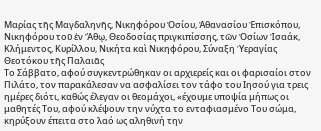Μαρίας τῆς Μαγδαληνῆς, Νικηφόρου Ὁσίου, Ἀθανασίου Ἐπισκόπου, Νικηφόρου τοῦ ἐν Ἄθῳ, Θεοδοσίας πριγκιπίσσης, τῶν Ὁσίων Ἰσαάκ, Κλήμεντος, Κυρίλλου, Νικήτα καὶ Νικηφόρου, Σύναξη Ὑεραγίας Θεοτόκου τῆς Παλαιᾶς
Το Σάββατο, αφού συγκεντρώθηκαν οι αρχιερείς και οι φαρισαίοι στον Πιλάτο, τον παρακάλεσαν να ασφαλίσει τον τάφο του Ιησού για τρεις ημέρες διότι, καθώς έλεγαν οι θεομάχοι, «έχουμε υποψία μήπως οι μαθητές Του, αφού κλέψουν την νύχτα το ενταφιασμένο Του σώμα, κηρύξουν έπειτα στο λαό ως αληθινή την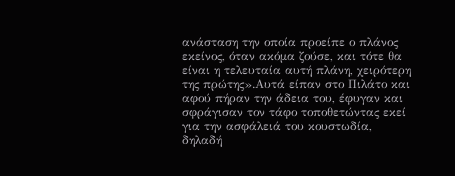ανάσταση την οποία προείπε ο πλάνος εκείνος, όταν ακόμα ζούσε, και τότε θα είναι η τελευταία αυτή πλάνη, χειρότερη της πρώτης».Αυτά είπαν στο Πιλάτο και αφού πήραν την άδεια του, έφυγαν και σφράγισαν τον τάφο τοποθετώντας εκεί για την ασφάλειά του κουστωδία, δηλαδή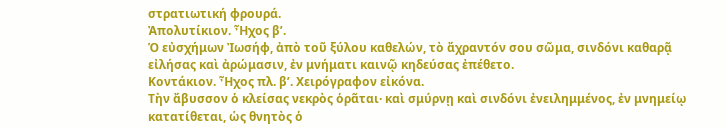στρατιωτική φρουρά.
Ἀπολυτίκιον. Ἦχος β’.
Ὁ εὐσχήμων Ἰωσήφ, ἀπὸ τοῦ ξύλου καθελών, τὸ ἄχραντόν σου σῶμα, σινδόνι καθαρᾷ εἰλήσας καὶ ἀρώμασιν, ἐν μνήματι καινῷ κηδεύσας ἐπέθετο.
Κοντάκιον. Ἦχος πλ. β’. Χειρόγραφον εἰκόνα.
Τὴν ἄβυσσον ὁ κλείσας νεκρὸς ὁρᾶται· καὶ σμύρνῃ καὶ σινδόνι ἐνειλημμένος, ἐν μνημείῳ κατατίθεται, ὡς θνητὸς ὁ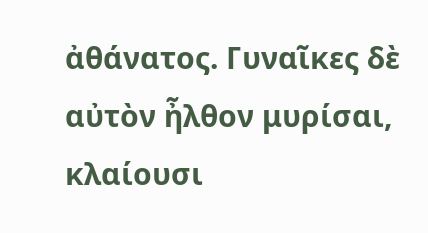ἀθάνατος. Γυναῖκες δὲ αὐτὸν ἦλθον μυρίσαι, κλαίουσι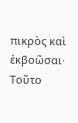πικρὸς καὶ ἐκβοῶσαι· Τοῦτο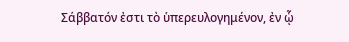Σάββατόν ἐστι τὸ ὑπερευλογημένον, ἐν ᾧ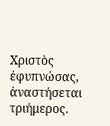Χριστὸς ἐφυπνώσας, ἀναστήσεται τριήμερος.